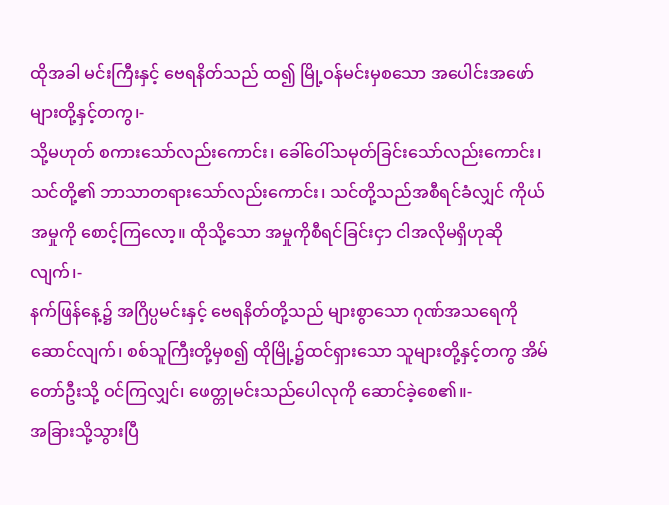ထိုအခါ မင်းကြီးနှင့် ဗေရနိတ်သည် ထ၍ မြို့ဝန်မင်းမှစသော အပေါင်းအဖော်များတို့နှင့်တကွ၊-
သို့မဟုတ် စကားသော်လည်းကောင်း၊ ခေါ်ဝေါ်သမုတ်ခြင်းသော်လည်းကောင်း၊ သင်တို့၏ ဘာသာတရားသော်လည်းကောင်း၊ သင်တို့သည်အစီရင်ခံလျှင် ကိုယ်အမှုကို စောင့်ကြလော့။ ထိုသို့သော အမှုကိုစီရင်ခြင်းငှာ ငါအလိုမရှိဟုဆိုလျက်၊-
နက်ဖြန်နေ့၌ အဂြိပ္ပမင်းနှင့် ဗေရနိတ်တို့သည် များစွာသော ဂုဏ်အသရေကို ဆောင်လျက်၊ စစ်သူကြီးတို့မှစ၍ ထိုမြို့၌ထင်ရှားသော သူများတို့နှင့်တကွ အိမ်တော်ဦးသို့ ဝင်ကြလျှင်၊ ဖေတ္တုမင်းသည်ပေါလုကို ဆောင်ခဲ့စေ၏။-
အခြားသို့သွားပြီ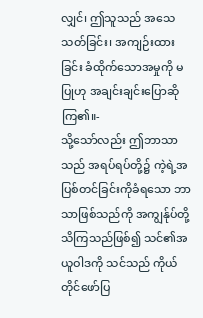လျှင်၊ ဤသူသည် အသေသတ်ခြင်း၊ အကျဉ်းထားခြင်း ခံထိုက်သောအမှုကို မပြုဟု အချင်းချင်းပြောဆိုကြ၏။-
သို့သော်လည်း ဤဘာသာသည် အရပ်ရပ်တို့၌ ကဲ့ရဲ့အပြစ်တင်ခြင်းကိုခံရသော ဘာသာဖြစ်သည်ကို အကျွန်ုပ်တို့သိကြသည်ဖြစ်၍ သင်၏အယူဝါဒကို သင်သည် ကိုယ်တိုင်ဖော်ပြ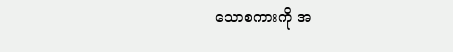သောစကားကို အ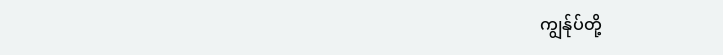ကျွန်ုပ်တို့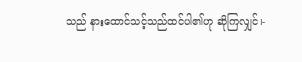သည် နားထောင်သင့်သည်ထင်ပါ၏ဟု ဆိုကြလျှင်၊-